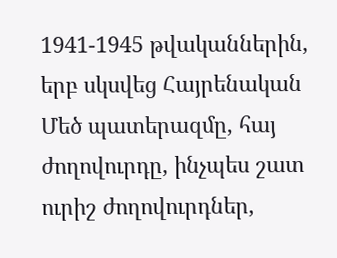1941-1945 թվականներին, երբ սկսվեց Հայրենական Մեծ պատերազմը, հայ ժողովուրդը, ինչպես շատ ուրիշ ժողովուրդներ,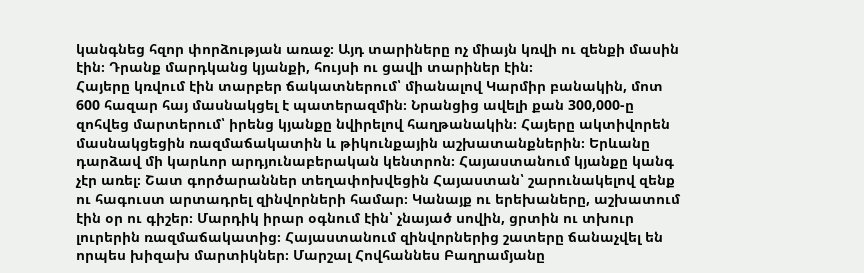կանգնեց հզոր փորձության առաջ։ Այդ տարիները ոչ միայն կռվի ու զենքի մասին էին։ Դրանք մարդկանց կյանքի, հույսի ու ցավի տարիներ էին։
Հայերը կռվում էին տարբեր ճակատներում՝ միանալով Կարմիր բանակին, մոտ 600 հազար հայ մասնակցել է պատերազմին։ Նրանցից ավելի քան 300,000-ը զոհվեց մարտերում՝ իրենց կյանքը նվիրելով հաղթանակին։ Հայերը ակտիվորեն մասնակցեցին ռազմաճակատին և թիկունքային աշխատանքներին։ Երևանը դարձավ մի կարևոր արդյունաբերական կենտրոն։ Հայաստանում կյանքը կանգ չէր առել։ Շատ գործարաններ տեղափոխվեցին Հայաստան՝ շարունակելով զենք ու հագուստ արտադրել զինվորների համար։ Կանայք ու երեխաները, աշխատում էին օր ու գիշեր։ Մարդիկ իրար օգնում էին՝ չնայած սովին, ցրտին ու տխուր լուրերին ռազմաճակատից։ Հայաստանում զինվորներից շատերը ճանաչվել են որպես խիզախ մարտիկներ։ Մարշալ Հովհաննես Բաղրամյանը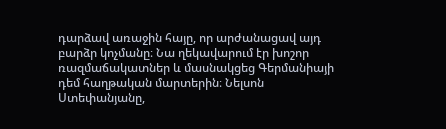դարձավ առաջին հայը, որ արժանացավ այդ բարձր կոչմանը։ Նա ղեկավարում էր խոշոր ռազմաճակատներ և մասնակցեց Գերմանիայի դեմ հաղթական մարտերին։ Նելսոն Ստեփանյանը,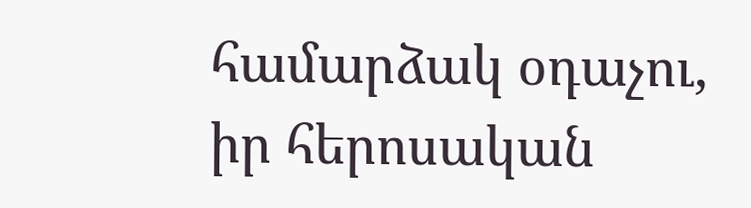համարձակ օդաչու, իր հերոսական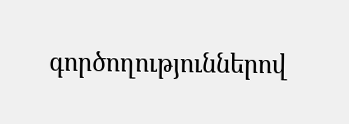գործողություններով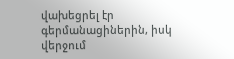վախեցրել էր գերմանացիներին, իսկ վերջում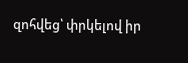զոհվեց՝ փրկելով իր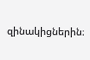զինակիցներին։